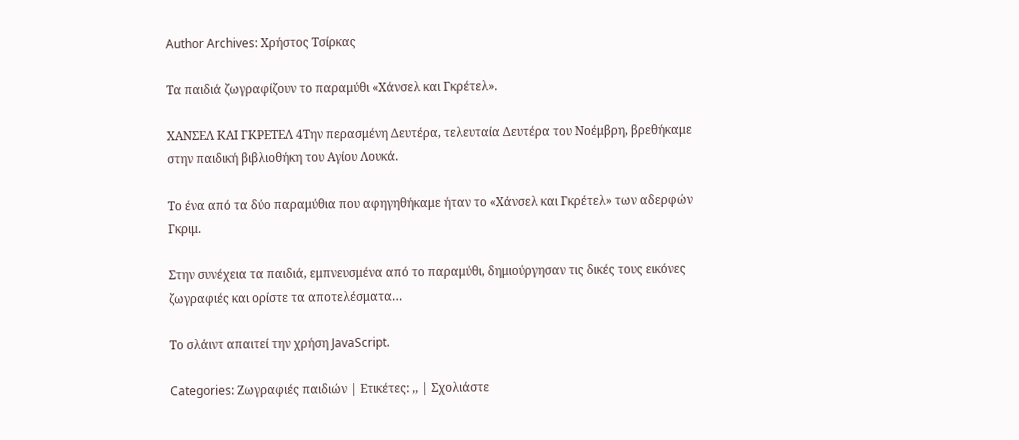Author Archives: Χρήστος Τσίρκας

Τα παιδιά ζωγραφίζουν το παραμύθι «Χάνσελ και Γκρέτελ».

ΧΑΝΣΕΛ ΚΑΙ ΓΚΡΕΤΕΛ 4Την περασμένη Δευτέρα, τελευταία Δευτέρα του Νοέμβρη, βρεθήκαμε στην παιδική βιβλιοθήκη του Αγίου Λουκά.

Το ένα από τα δύο παραμύθια που αφηγηθήκαμε ήταν το «Χάνσελ και Γκρέτελ» των αδερφών Γκριμ.

Στην συνέχεια τα παιδιά, εμπνευσμένα από το παραμύθι, δημιούργησαν τις δικές τους εικόνες ζωγραφιές και ορίστε τα αποτελέσματα…

Το σλάιντ απαιτεί την χρήση JavaScript.

Categories: Ζωγραφιές παιδιών | Ετικέτες: ,, | Σχολιάστε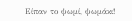Είπαν το ψωμί, ψωμάκι!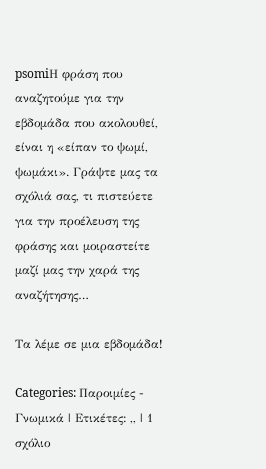psomiΗ φράση που αναζητούμε για την εβδομάδα που ακολουθεί, είναι η «είπαν το ψωμί, ψωμάκι». Γράψτε μας τα σχόλιά σας, τι πιστεύετε για την προέλευση της φράσης και μοιραστείτε μαζί μας την χαρά της αναζήτησης…

Τα λέμε σε μια εβδομάδα!

Categories: Παροιμίες - Γνωμικά | Ετικέτες: ,, | 1 σχόλιο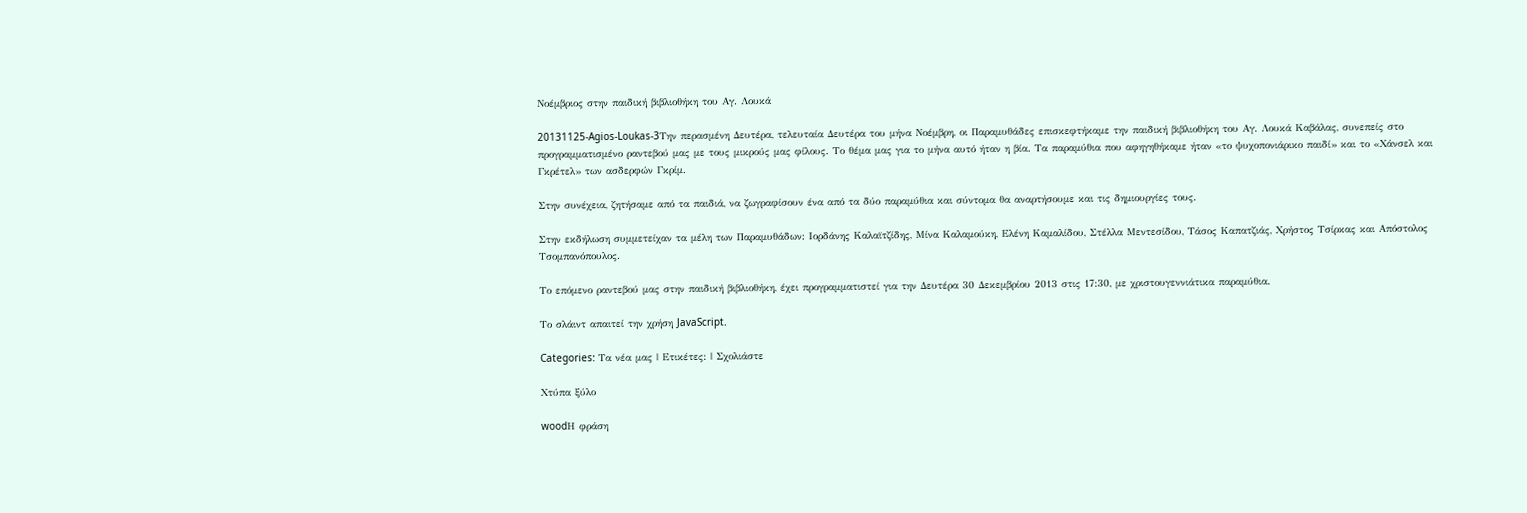Νοέμβριος στην παιδική βιβλιοθήκη του Αγ. Λουκά

20131125-Agios-Loukas-3Την περασμένη Δευτέρα, τελευταία Δευτέρα του μήνα Νοέμβρη, οι Παραμυθάδες επισκεφτήκαμε την παιδική βιβλιοθήκη του Αγ. Λουκά Καβάλας, συνεπείς στο προγραμματισμένο ραντεβού μας με τους μικρούς μας φίλους. Το θέμα μας για το μήνα αυτό ήταν η βία. Τα παραμύθια που αφηγηθήκαμε ήταν «το ψυχοπονιάρικο παιδί» και το «Χάνσελ και Γκρέτελ» των ασδερφών Γκρίμ.

Στην συνέχεια, ζητήσαμε από τα παιδιά, να ζωγραφίσουν ένα από τα δύο παραμύθια και σύντομα θα αναρτήσουμε και τις δημιουργίες τους.

Στην εκδήλωση συμμετείχαν τα μέλη των Παραμυθάδων: Ιορδάνης Καλαϊτζίδης, Μίνα Καλαμούκη, Ελένη Καμαλίδου, Στέλλα Μεντεσίδου, Τάσος Καπατζιάς, Χρήστος Τσίρκας και Απόστολος Τσομπανόπουλος.

Το επόμενο ραντεβού μας στην παιδική βιβλιοθήκη, έχει προγραμματιστεί για την Δευτέρα 30 Δεκεμβρίου 2013 στις 17:30, με χριστουγεννιάτικα παραμύθια.

Το σλάιντ απαιτεί την χρήση JavaScript.

Categories: Τα νέα μας | Ετικέτες: | Σχολιάστε

Χτύπα ξύλο

woodΗ φράση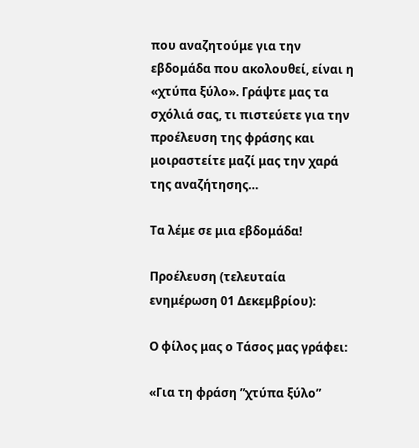που αναζητούμε για την εβδομάδα που ακολουθεί, είναι η «χτύπα ξύλο». Γράψτε μας τα σχόλιά σας, τι πιστεύετε για την προέλευση της φράσης και μοιραστείτε μαζί μας την χαρά της αναζήτησης…

Τα λέμε σε μια εβδομάδα!

Προέλευση (τελευταία ενημέρωση 01 Δεκεμβρίου):

Ο φίλος μας ο Τάσος μας γράφει:

«Για τη φράση ”χτύπα ξύλο”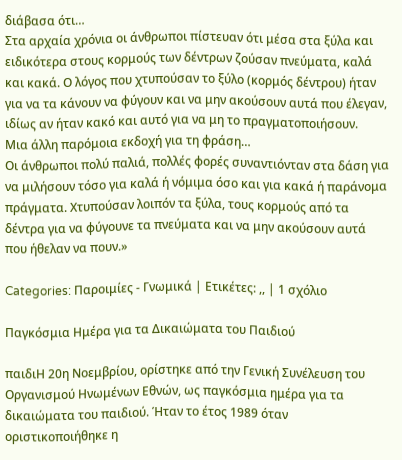διάβασα ότι…
Στα αρχαία χρόνια οι άνθρωποι πίστευαν ότι μέσα στα ξύλα και ειδικότερα στους κορμούς των δέντρων ζούσαν πνεύματα, καλά και κακά. Ο λόγος που χτυπούσαν το ξύλο (κορμός δέντρου) ήταν για να τα κάνουν να φύγουν και να μην ακούσουν αυτά που έλεγαν, ιδίως αν ήταν κακό και αυτό για να μη το πραγματοποιήσουν.
Μια άλλη παρόμοια εκδοχή για τη φράση…
Οι άνθρωποι πολύ παλιά, πολλές φορές συναντιόνταν στα δάση για να μιλήσουν τόσο για καλά ή νόμιμα όσο και για κακά ή παράνομα πράγματα. Χτυπούσαν λοιπόν τα ξύλα, τους κορμούς από τα δέντρα για να φύγουνε τα πνεύματα και να μην ακούσουν αυτά που ήθελαν να πουν.»

Categories: Παροιμίες - Γνωμικά | Ετικέτες: ,, | 1 σχόλιο

Παγκόσμια Ημέρα για τα Δικαιώματα του Παιδιού

παιδιΗ 20η Νοεμβρίου, ορίστηκε από την Γενική Συνέλευση του Οργανισμού Ηνωμένων Εθνών, ως παγκόσμια ημέρα για τα δικαιώματα του παιδιού. Ήταν το έτος 1989 όταν οριστικοποιήθηκε η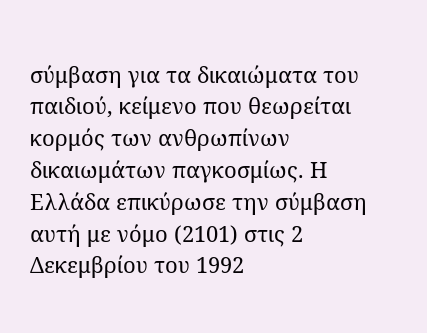σύμβαση για τα δικαιώματα του παιδιού, κείμενο που θεωρείται κορμός των ανθρωπίνων δικαιωμάτων παγκοσμίως. Η Ελλάδα επικύρωσε την σύμβαση αυτή με νόμο (2101) στις 2 Δεκεμβρίου του 1992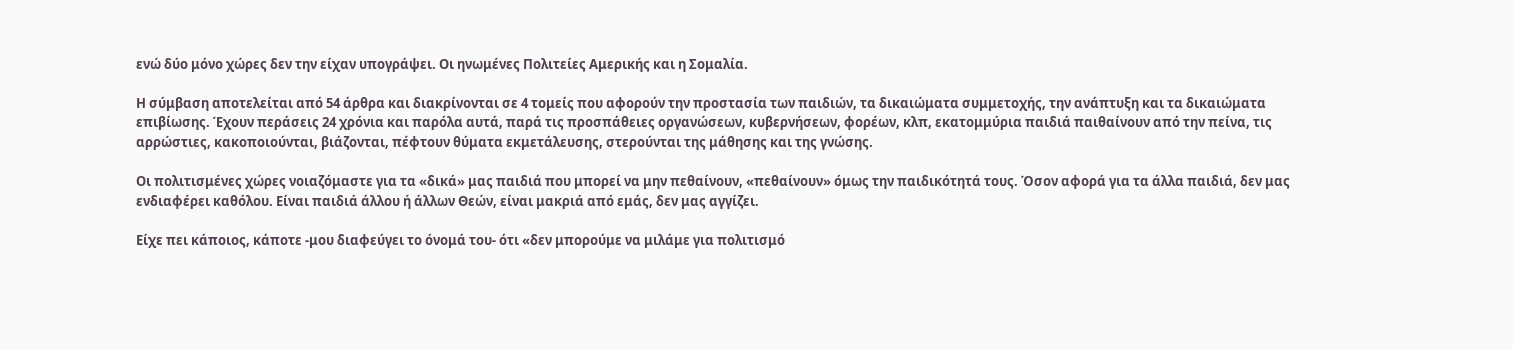ενώ δύο μόνο χώρες δεν την είχαν υπογράψει. Οι ηνωμένες Πολιτείες Αμερικής και η Σομαλία.

Η σύμβαση αποτελείται από 54 άρθρα και διακρίνονται σε 4 τομείς που αφορούν την προστασία των παιδιών, τα δικαιώματα συμμετοχής, την ανάπτυξη και τα δικαιώματα επιβίωσης. Έχουν περάσεις 24 χρόνια και παρόλα αυτά, παρά τις προσπάθειες οργανώσεων, κυβερνήσεων, φορέων, κλπ, εκατομμύρια παιδιά παιθαίνουν από την πείνα, τις αρρώστιες, κακοποιούνται, βιάζονται, πέφτουν θύματα εκμετάλευσης, στερούνται της μάθησης και της γνώσης.

Οι πολιτισμένες χώρες νοιαζόμαστε για τα «δικά» μας παιδιά που μπορεί να μην πεθαίνουν, «πεθαίνουν» όμως την παιδικότητά τους. Όσον αφορά για τα άλλα παιδιά, δεν μας ενδιαφέρει καθόλου. Είναι παιδιά άλλου ή άλλων Θεών, είναι μακριά από εμάς, δεν μας αγγίζει.

Είχε πει κάποιος, κάποτε -μου διαφεύγει το όνομά του- ότι «δεν μπορούμε να μιλάμε για πολιτισμό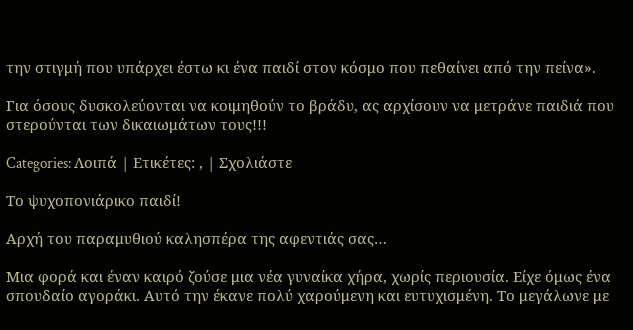την στιγμή που υπάρχει έστω κι ένα παιδί στον κόσμο που πεθαίνει από την πείνα».

Για όσους δυσκολεύονται να κοιμηθούν το βράδυ, ας αρχίσουν να μετράνε παιδιά που στερούνται των δικαιωμάτων τους!!!

Categories: Λοιπά | Ετικέτες: , | Σχολιάστε

Το ψυχοπονιάρικο παιδί!

Αρχή του παραμυθιού καλησπέρα της αφεντιάς σας…

Μια φορά και έναν καιρό ζούσε μια νέα γυναίκα χήρα, χωρίς περιουσία. Είχε όμως ένα σπουδαίο αγοράκι. Αυτό την έκανε πολύ χαρούμενη και ευτυχισμένη. Το μεγάλωνε με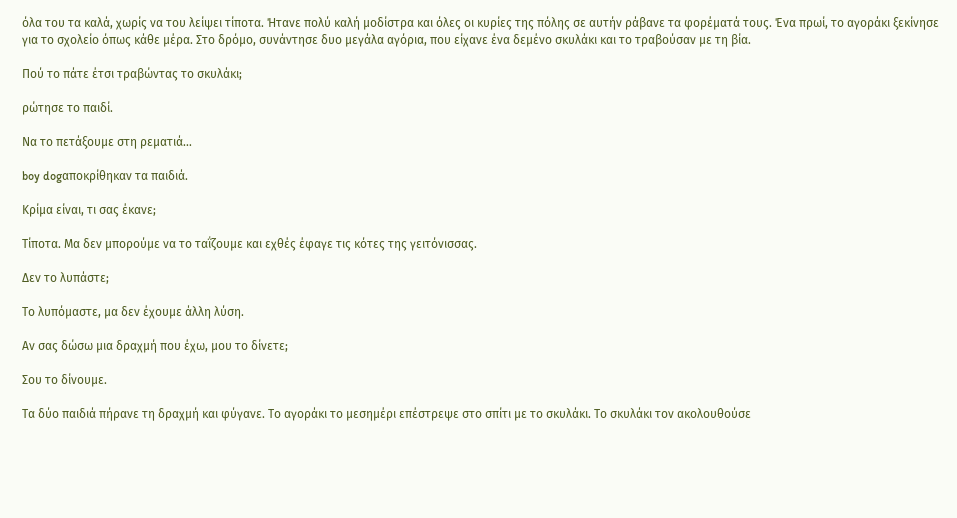όλα του τα καλά, χωρίς να του λείψει τίποτα. Ήτανε πολύ καλή μοδίστρα και όλες οι κυρίες της πόλης σε αυτήν ράβανε τα φορέματά τους. Ένα πρωί, το αγοράκι ξεκίνησε για το σχολείο όπως κάθε μέρα. Στο δρόμο, συνάντησε δυο μεγάλα αγόρια, που είχανε ένα δεμένο σκυλάκι και το τραβούσαν με τη βία.

Πού το πάτε έτσι τραβώντας το σκυλάκι;

ρώτησε το παιδί.

Να το πετάξουμε στη ρεματιά…

boy dogαποκρίθηκαν τα παιδιά.

Κρίμα είναι, τι σας έκανε;

Τίποτα. Μα δεν μπορούμε να το ταΐζουμε και εχθές έφαγε τις κότες της γειτόνισσας.

Δεν το λυπάστε;

Το λυπόμαστε, μα δεν έχουμε άλλη λύση.

Αν σας δώσω μια δραχμή που έχω, μου το δίνετε;

Σου το δίνουμε.

Τα δύο παιδιά πήρανε τη δραχμή και φύγανε. Το αγοράκι το μεσημέρι επέστρεψε στο σπίτι με το σκυλάκι. Το σκυλάκι τον ακολουθούσε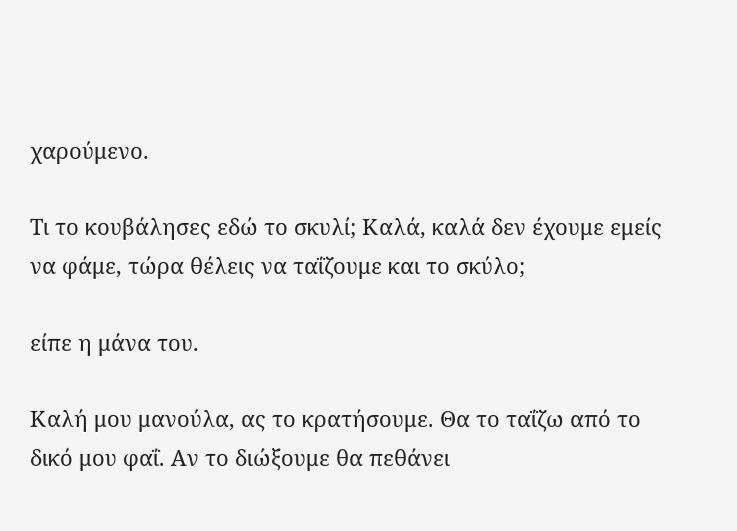χαρούμενο.

Τι το κουβάλησες εδώ το σκυλί; Καλά, καλά δεν έχουμε εμείς να φάμε, τώρα θέλεις να ταΐζουμε και το σκύλο;

είπε η μάνα του.

Καλή μου μανούλα, ας το κρατήσουμε. Θα το ταΐζω από το δικό μου φαΐ. Αν το διώξουμε θα πεθάνει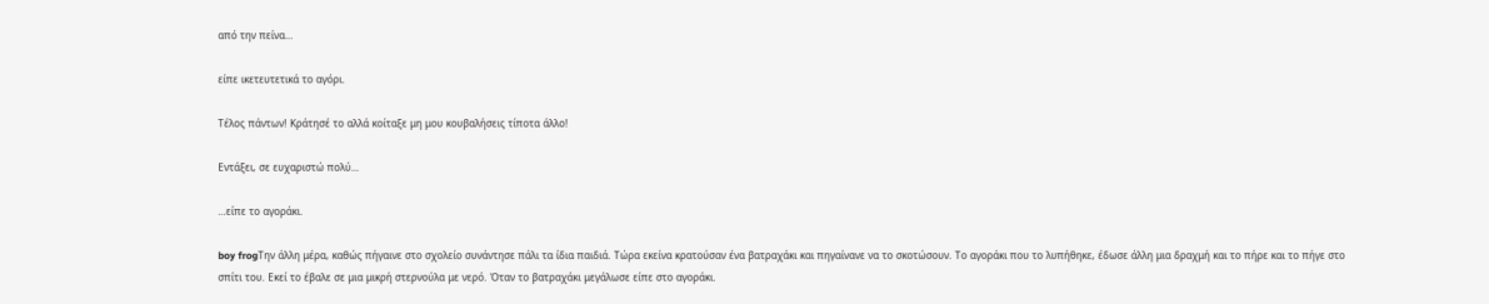από την πείνα…

είπε ικετευτετικά το αγόρι.

Τέλος πάντων! Κράτησέ το αλλά κοίταξε μη μου κουβαλήσεις τίποτα άλλο!

Εντάξει, σε ευχαριστώ πολύ…

…είπε το αγοράκι.

boy frogΤην άλλη μέρα, καθώς πήγαινε στο σχολείο συνάντησε πάλι τα ίδια παιδιά. Τώρα εκείνα κρατούσαν ένα βατραχάκι και πηγαίνανε να το σκοτώσουν. Το αγοράκι που το λυπήθηκε, έδωσε άλλη μια δραχμή και το πήρε και το πήγε στο σπίτι του. Εκεί το έβαλε σε μια μικρή στερνούλα με νερό. Όταν το βατραχάκι μεγάλωσε είπε στο αγοράκι.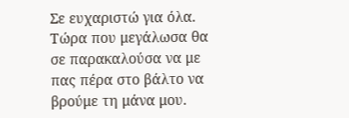Σε ευχαριστώ για όλα. Τώρα που μεγάλωσα θα σε παρακαλούσα να με πας πέρα στο βάλτο να βρούμε τη μάνα μου.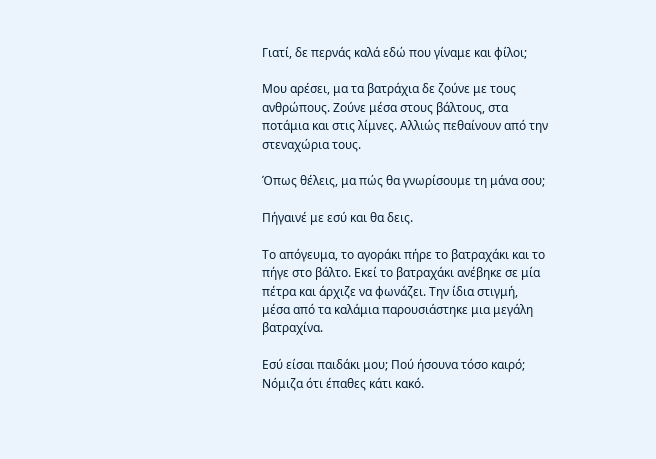Γιατί, δε περνάς καλά εδώ που γίναμε και φίλοι;

Μου αρέσει, μα τα βατράχια δε ζούνε με τους ανθρώπους. Ζούνε μέσα στους βάλτους, στα ποτάμια και στις λίμνες. Αλλιώς πεθαίνουν από την στεναχώρια τους.

Όπως θέλεις, μα πώς θα γνωρίσουμε τη μάνα σου;

Πήγαινέ με εσύ και θα δεις.

Το απόγευμα, το αγοράκι πήρε το βατραχάκι και το πήγε στο βάλτο. Εκεί το βατραχάκι ανέβηκε σε μία πέτρα και άρχιζε να φωνάζει. Την ίδια στιγμή, μέσα από τα καλάμια παρουσιάστηκε μια μεγάλη βατραχίνα.

Εσύ είσαι παιδάκι μου; Πού ήσουνα τόσο καιρό; Νόμιζα ότι έπαθες κάτι κακό.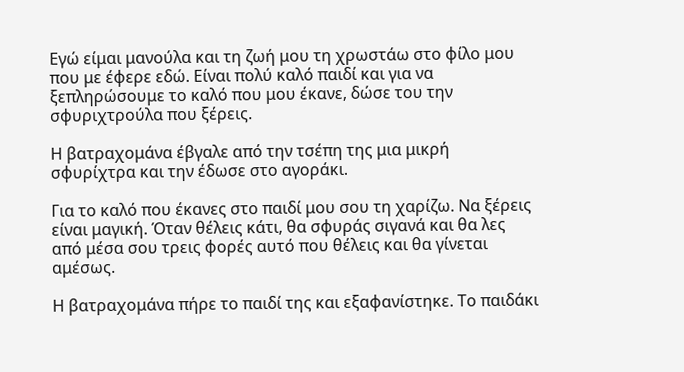Εγώ είμαι μανούλα και τη ζωή μου τη χρωστάω στο φίλο μου που με έφερε εδώ. Είναι πολύ καλό παιδί και για να ξεπληρώσουμε το καλό που μου έκανε, δώσε του την σφυριχτρούλα που ξέρεις.

Η βατραχομάνα έβγαλε από την τσέπη της μια μικρή σφυρίχτρα και την έδωσε στο αγοράκι.

Για το καλό που έκανες στο παιδί μου σου τη χαρίζω. Να ξέρεις είναι μαγική. Όταν θέλεις κάτι, θα σφυράς σιγανά και θα λες από μέσα σου τρεις φορές αυτό που θέλεις και θα γίνεται αμέσως.

Η βατραχομάνα πήρε το παιδί της και εξαφανίστηκε. Το παιδάκι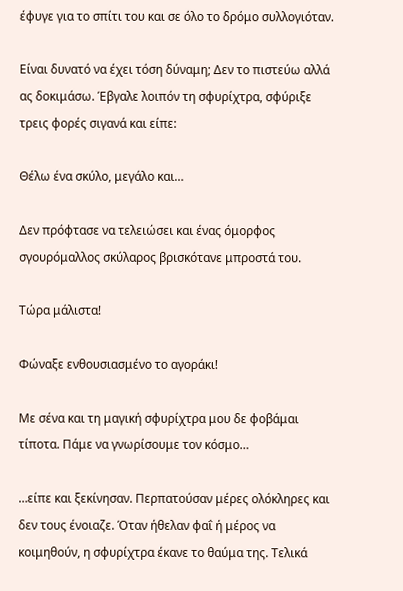έφυγε για το σπίτι του και σε όλο το δρόμο συλλογιόταν.

Είναι δυνατό να έχει τόση δύναμη; Δεν το πιστεύω αλλά ας δοκιμάσω. Έβγαλε λοιπόν τη σφυρίχτρα, σφύριξε τρεις φορές σιγανά και είπε:

Θέλω ένα σκύλο, μεγάλο και…

Δεν πρόφτασε να τελειώσει και ένας όμορφος σγουρόμαλλος σκύλαρος βρισκότανε μπροστά του.

Τώρα μάλιστα!

Φώναξε ενθουσιασμένο το αγοράκι!

Με σένα και τη μαγική σφυρίχτρα μου δε φοβάμαι τίποτα. Πάμε να γνωρίσουμε τον κόσμο…

…είπε και ξεκίνησαν. Περπατούσαν μέρες ολόκληρες και δεν τους ένοιαζε. Όταν ήθελαν φαΐ ή μέρος να κοιμηθούν, η σφυρίχτρα έκανε το θαύμα της. Τελικά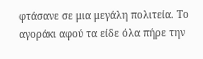φτάσανε σε μια μεγάλη πολιτεία. Το αγοράκι αφού τα είδε όλα πήρε την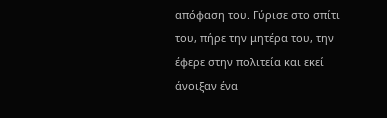απόφαση του. Γύρισε στο σπίτι του, πήρε την μητέρα του, την έφερε στην πολιτεία και εκεί άνοιξαν ένα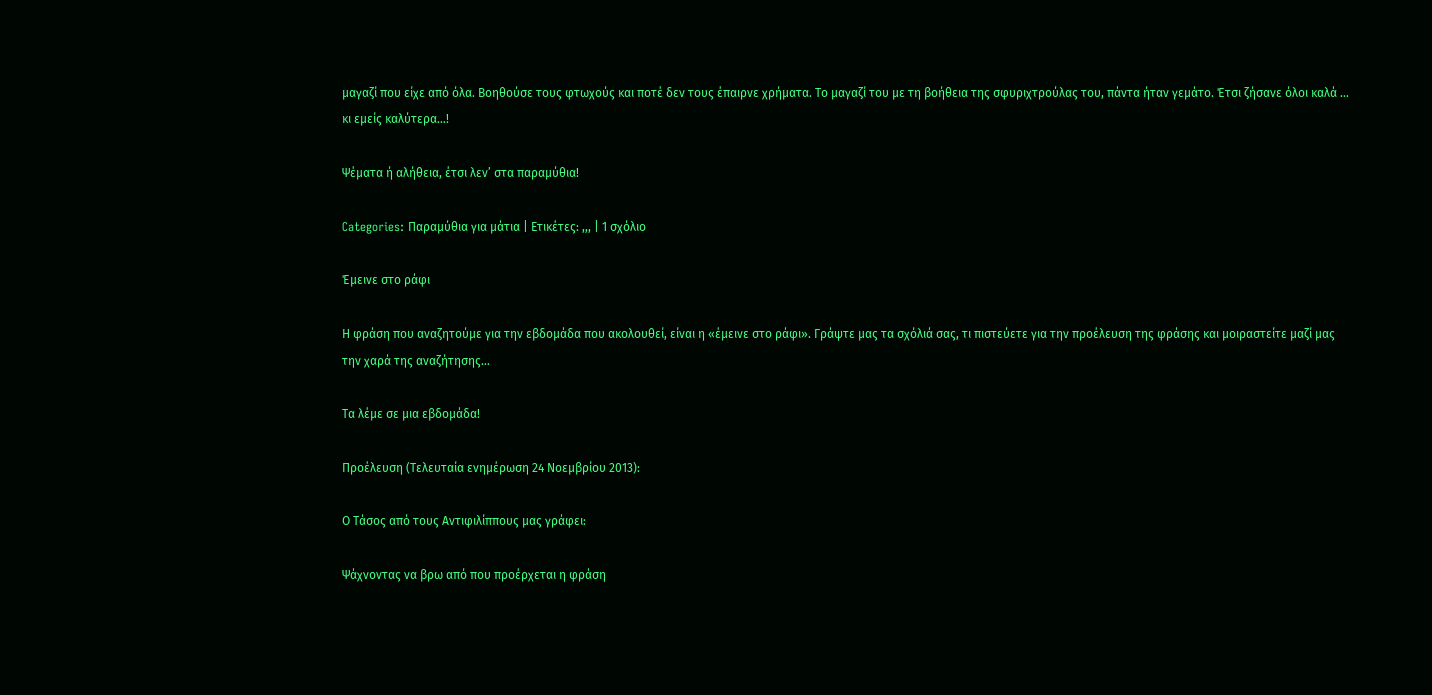μαγαζί που είχε από όλα. Βοηθούσε τους φτωχούς και ποτέ δεν τους έπαιρνε χρήματα. Το μαγαζί του με τη βοήθεια της σφυριχτρούλας του, πάντα ήταν γεμάτο. Έτσι ζήσανε όλοι καλά … κι εμείς καλύτερα…!

Ψέματα ή αλήθεια, έτσι λεν’ στα παραμύθια!

Categories: Παραμύθια για μάτια | Ετικέτες: ,,, | 1 σχόλιο

Έμεινε στο ράφι

Η φράση που αναζητούμε για την εβδομάδα που ακολουθεί, είναι η «έμεινε στο ράφι». Γράψτε μας τα σχόλιά σας, τι πιστεύετε για την προέλευση της φράσης και μοιραστείτε μαζί μας την χαρά της αναζήτησης…

Τα λέμε σε μια εβδομάδα!

Προέλευση (Τελευταία ενημέρωση 24 Νοεμβρίου 2013):

Ο Τάσος από τους Αντιφιλίππους μας γράφει:

Ψάχνοντας να βρω από που προέρχεται η φράση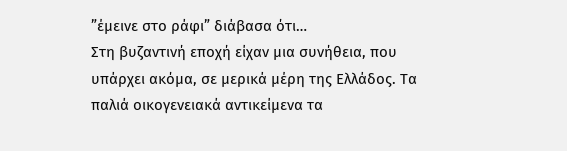”έμεινε στο ράφι” διάβασα ότι…
Στη βυζαντινή εποχή είχαν μια συνήθεια, που υπάρχει ακόμα, σε μερικά μέρη της Ελλάδος. Τα παλιά οικογενειακά αντικείμενα τα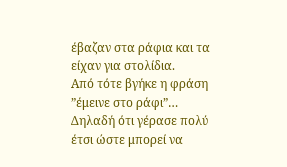έβαζαν στα ράφια και τα είχαν για στολίδια.
Από τότε βγήκε η φράση ”έμεινε στο ράφι”… Δηλαδή ότι γέρασε πολύ έτσι ώστε μπορεί να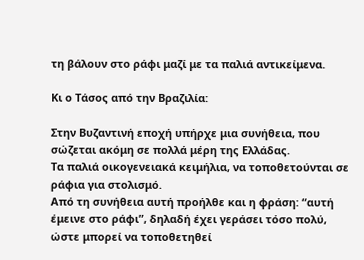τη βάλουν στο ράφι μαζί με τα παλιά αντικείμενα.

Κι ο Τάσος από την Βραζιλία:

Στην Βυζαντινή εποχή υπήρχε μια συνήθεια, που σώζεται ακόμη σε πολλά μέρη της Ελλάδας.
Τα παλιά οικογενειακά κειμήλια, να τοποθετούνται σε ράφια για στολισμό.
Από τη συνήθεια αυτή προήλθε και η φράση: “αυτή έμεινε στο ράφι”, δηλαδή έχει γεράσει τόσο πολύ, ώστε μπορεί να τοποθετηθεί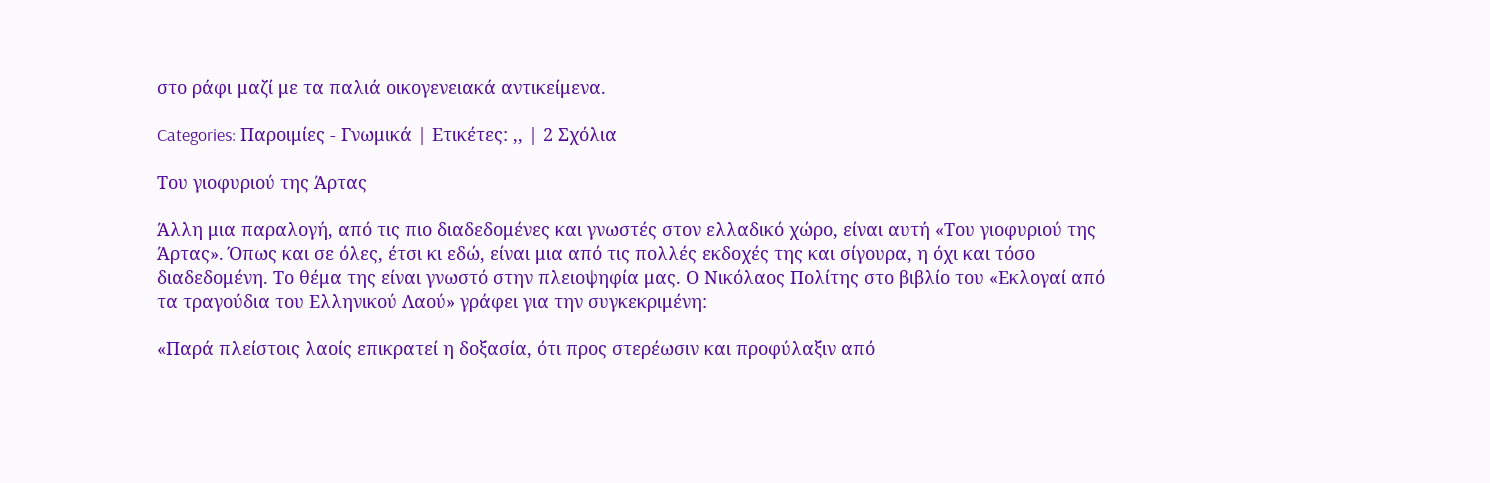στο ράφι μαζί με τα παλιά οικογενειακά αντικείμενα.

Categories: Παροιμίες - Γνωμικά | Ετικέτες: ,, | 2 Σχόλια

Του γιοφυριού της Άρτας

Άλλη μια παραλογή, από τις πιο διαδεδομένες και γνωστές στον ελλαδικό χώρο, είναι αυτή «Του γιοφυριού της Άρτας». Όπως και σε όλες, έτσι κι εδώ, είναι μια από τις πολλές εκδοχές της και σίγουρα, η όχι και τόσο διαδεδομένη. Το θέμα της είναι γνωστό στην πλειοψηφία μας. Ο Νικόλαος Πολίτης στο βιβλίο του «Εκλογαί από τα τραγούδια του Ελληνικού Λαού» γράφει για την συγκεκριμένη:

«Παρά πλείστοις λαοίς επικρατεί η δοξασία, ότι προς στερέωσιν και προφύλαξιν από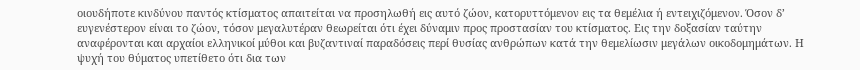οιουδήποτε κινδύνου παντός κτίσματος απαιτείται να προσηλωθή εις αυτό ζώον, κατορυττόμενον εις τα θεμέλια ή εντειχιζόμενον. Όσον δ’ ευγενέστερον είναι το ζώον, τόσον μεγαλυτέραν θεωρείται ότι έχει δύναμιν προς προστασίαν του κτίσματος. Εις την δοξασίαν ταύτην αναφέρονται και αρχαίοι ελληνικοί μύθοι και βυζαντιναί παραδόσεις περί θυσίας ανθρώπων κατά την θεμελίωσιν μεγάλων οικοδομημάτων. Η ψυχή του θύματος υπετίθετο ότι δια των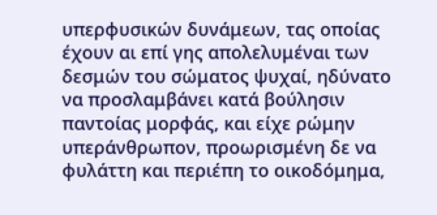υπερφυσικών δυνάμεων, τας οποίας έχουν αι επί γης απολελυμέναι των δεσμών του σώματος ψυχαί, ηδύνατο να προσλαμβάνει κατά βούλησιν παντοίας μορφάς, και είχε ρώμην υπεράνθρωπον, προωρισμένη δε να φυλάττη και περιέπη το οικοδόμημα,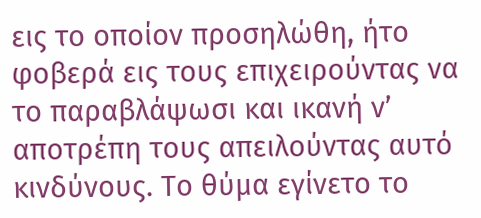εις το οποίον προσηλώθη, ήτο φοβερά εις τους επιχειρούντας να το παραβλάψωσι και ικανή ν’ αποτρέπη τους απειλούντας αυτό κινδύνους. Το θύμα εγίνετο το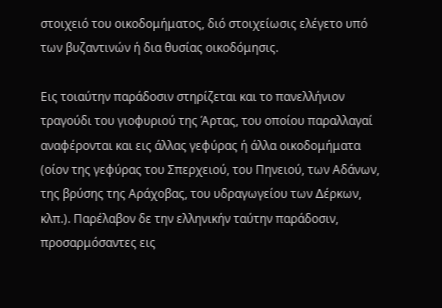στοιχειό του οικοδομήματος, διό στοιχείωσις ελέγετο υπό των βυζαντινών ή δια θυσίας οικοδόμησις.

Εις τοιαύτην παράδοσιν στηρίζεται και το πανελλήνιον τραγούδι του γιοφυριού της Άρτας, του οποίου παραλλαγαί αναφέρονται και εις άλλας γεφύρας ή άλλα οικοδομήματα (οίον της γεφύρας του Σπερχειού, του Πηνειού, των Αδάνων, της βρύσης της Αράχοβας, του υδραγωγείου των ∆έρκων, κλπ.). Παρέλαβον δε την ελληνικήν ταύτην παράδοσιν, προσαρμόσαντες εις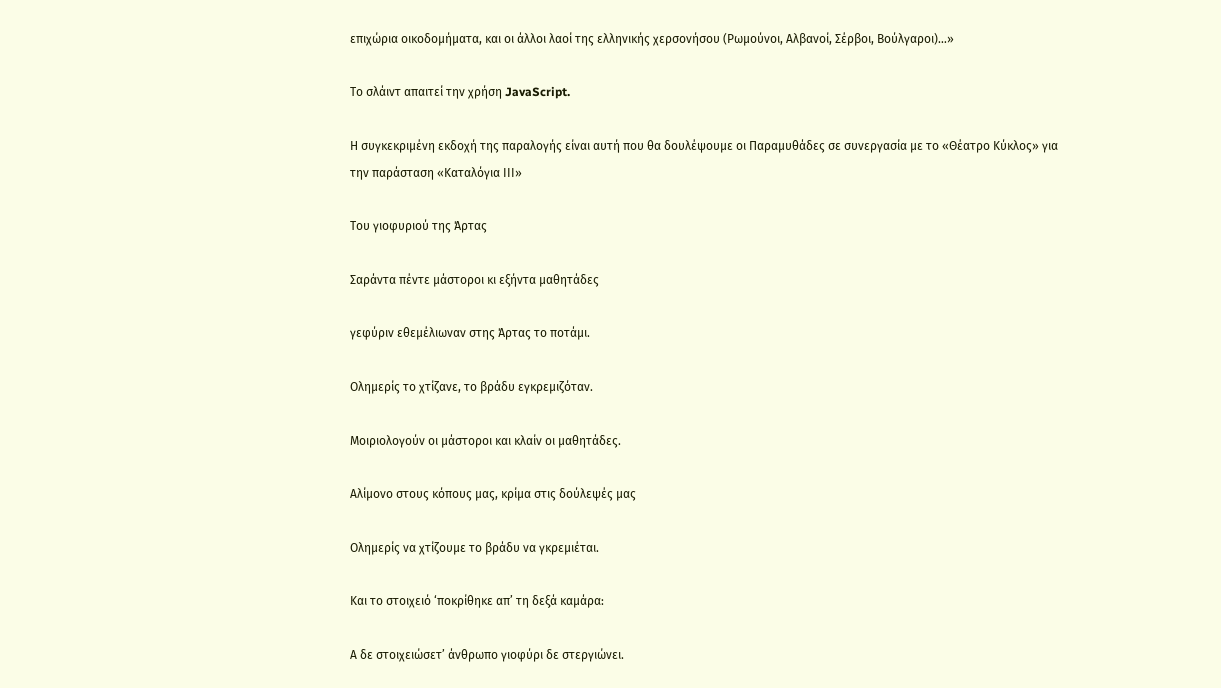επιχώρια οικοδομήματα, και οι άλλοι λαοί της ελληνικής χερσονήσου (Ρωμούνοι, Αλβανοί, Σέρβοι, Βούλγαροι)…»

Το σλάιντ απαιτεί την χρήση JavaScript.

Η συγκεκριμένη εκδοχή της παραλογής είναι αυτή που θα δουλέψουμε οι Παραμυθάδες σε συνεργασία με το «Θέατρο Κύκλος» για την παράσταση «Καταλόγια ΙΙΙ»

Του γιοφυριού της Άρτας

Σαράντα πέντε μάστοροι κι εξήντα μαθητάδες

γεφύριν εθεμέλιωναν στης Άρτας το ποτάμι.

Ολημερίς το χτίζανε, το βράδυ εγκρεμιζόταν.

Μοιριολογούν οι μάστοροι και κλαίν οι μαθητάδες.

Αλίμονο στους κόπους μας, κρίμα στις δούλεψές μας

Ολημερίς να χτίζουμε το βράδυ να γκρεμιέται.

Και το στοιχειό ‘ποκρίθηκε απ’ τη δεξά καμάρα:

Α δε στοιχειώσετ’ άνθρωπο γιοφύρι δε στεργιώνει.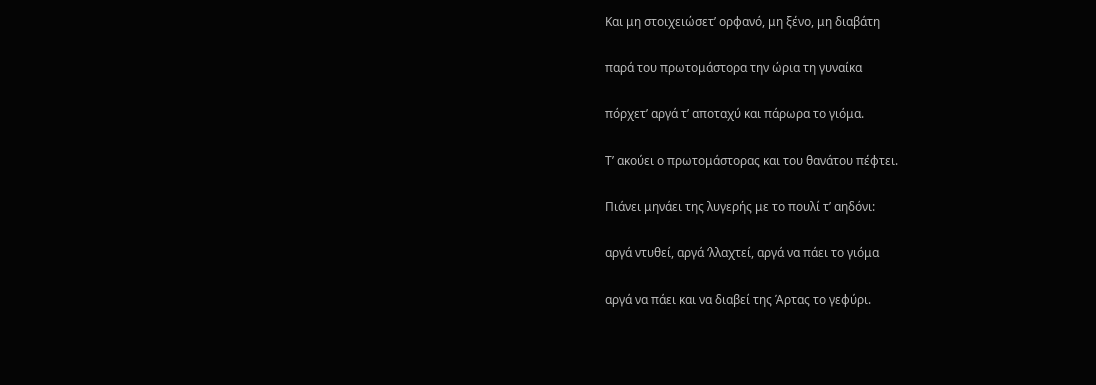Και μη στοιχειώσετ’ ορφανό, μη ξένο, μη διαβάτη

παρά του πρωτομάστορα την ώρια τη γυναίκα

πόρχετ’ αργά τ’ αποταχύ και πάρωρα το γιόμα.

Τ’ ακούει ο πρωτομάστορας και του θανάτου πέφτει.

Πιάνει μηνάει της λυγερής με το πουλί τ’ αηδόνι:

αργά ντυθεί, αργά ‘λλαχτεί, αργά να πάει το γιόμα

αργά να πάει και να διαβεί της Άρτας το γεφύρι.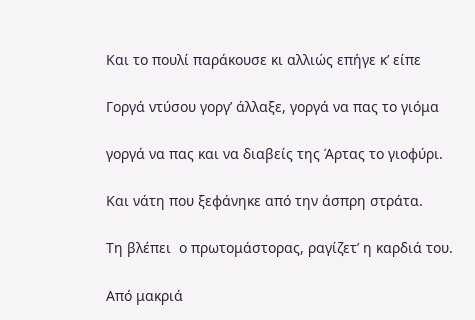Και το πουλί παράκουσε κι αλλιώς επήγε κ’ είπε

Γοργά ντύσου γοργ’ άλλαξε, γοργά να πας το γιόμα

γοργά να πας και να διαβείς της Άρτας το γιοφύρι.

Και νάτη που ξεφάνηκε από την άσπρη στράτα.

Τη βλέπει  ο πρωτομάστορας, ραγίζετ’ η καρδιά του.

Από μακριά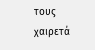τους χαιρετά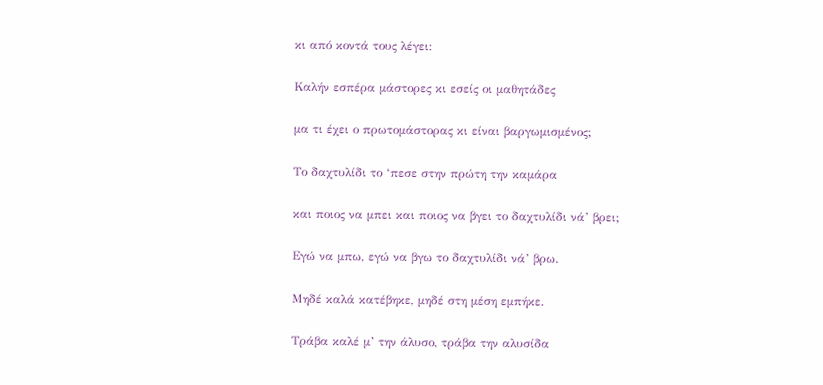κι από κοντά τους λέγει:

Καλήν εσπέρα μάστορες κι εσείς οι μαθητάδες

μα τι έχει ο πρωτομάστορας κι είναι βαργωμισμένος;

Το δαχτυλίδι το ‘πεσε στην πρώτη την καμάρα

και ποιος να μπει και ποιος να βγει το δαχτυλίδι νά’ βρει;

Εγώ να μπω, εγώ να βγω το δαχτυλίδι νά’ βρω.

Μηδέ καλά κατέβηκε, μηδέ στη μέση εμπήκε.

Τράβα καλέ μ’ την άλυσο, τράβα την αλυσίδα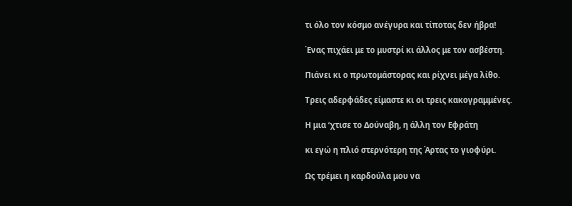τι όλο τον κόσμο ανέγυρα και τίποτας δεν ήβρα!

Ένας πιχάει με το μυστρί κι άλλος με τον ασβέστη.

Πιάνει κι ο πρωτομάστορας και ρίχνει μέγα λίθο.

Τρεις αδερφάδες είμαστε κι οι τρεις κακογραμμένες.

Η μια ‘χτισε το Δούναβη, η άλλη τον Εφράτη

κι εγώ η πλιό στερνότερη της Άρτας το γιοφύρι.

Ως τρέμει η καρδούλα μου να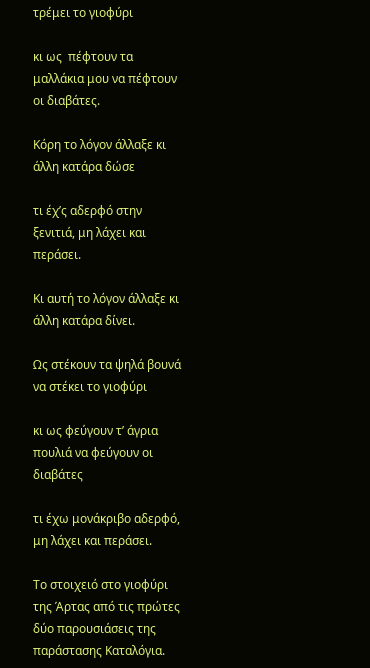τρέμει το γιοφύρι

κι ως  πέφτουν τα μαλλάκια μου να πέφτουν οι διαβάτες.

Κόρη το λόγον άλλαξε κι άλλη κατάρα δώσε

τι έχ’ς αδερφό στην ξενιτιά, μη λάχει και περάσει.

Κι αυτή το λόγον άλλαξε κι άλλη κατάρα δίνει.

Ως στέκουν τα ψηλά βουνά να στέκει το γιοφύρι

κι ως φεύγουν τ’ άγρια πουλιά να φεύγουν οι διαβάτες

τι έχω μονάκριβο αδερφό, μη λάχει και περάσει.

Το στοιχειό στο γιοφύρι της Άρτας από τις πρώτες δύο παρουσιάσεις της παράστασης Καταλόγια.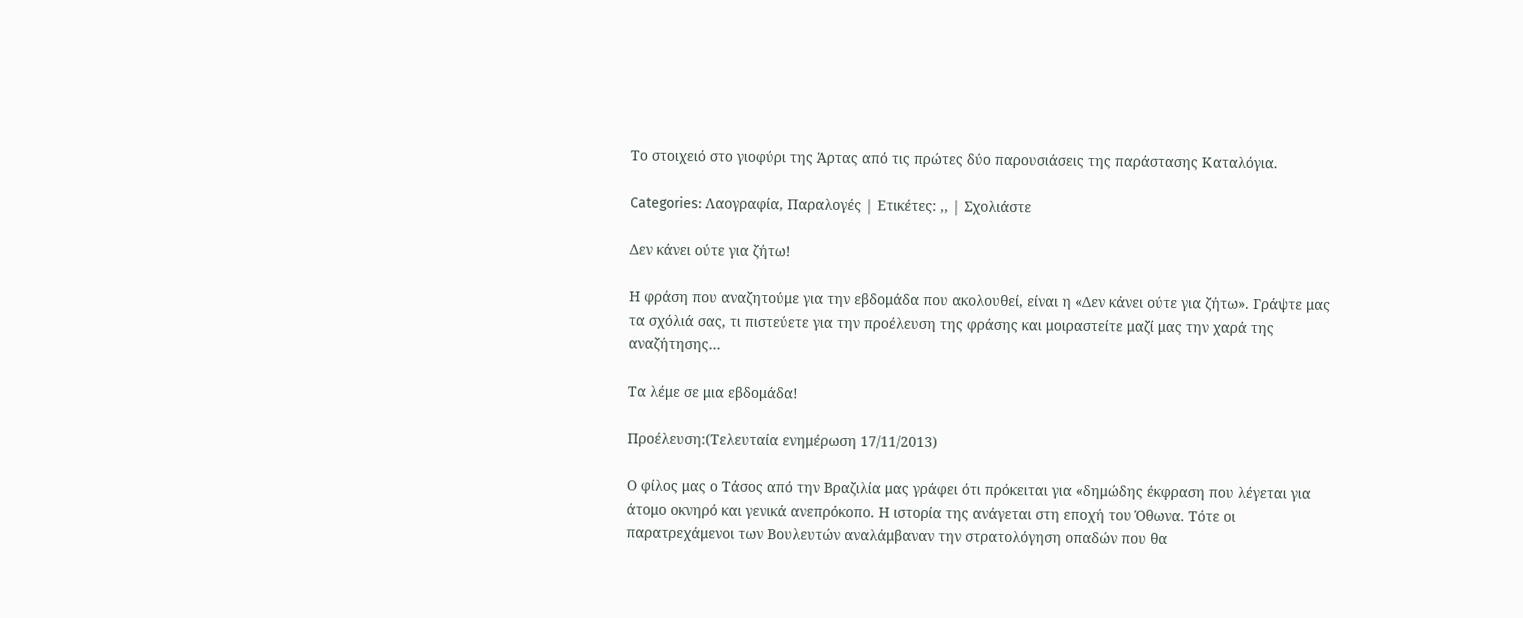Το στοιχειό στο γιοφύρι της Άρτας από τις πρώτες δύο παρουσιάσεις της παράστασης Καταλόγια.

Categories: Λαογραφία, Παραλογές | Ετικέτες: ,, | Σχολιάστε

Δεν κάνει ούτε για ζήτω!

Η φράση που αναζητούμε για την εβδομάδα που ακολουθεί, είναι η «Δεν κάνει ούτε για ζήτω». Γράψτε μας τα σχόλιά σας, τι πιστεύετε για την προέλευση της φράσης και μοιραστείτε μαζί μας την χαρά της αναζήτησης…

Τα λέμε σε μια εβδομάδα!

Προέλευση:(Τελευταία ενημέρωση 17/11/2013)

Ο φίλος μας ο Τάσος από την Βραζιλία μας γράφει ότι πρόκειται για «δημώδης έκφραση που λέγεται για άτομο οκνηρό και γενικά ανεπρόκοπο. Η ιστορία της ανάγεται στη εποχή του Όθωνα. Τότε οι παρατρεχάμενοι των Βουλευτών αναλάμβαναν την στρατολόγηση οπαδών που θα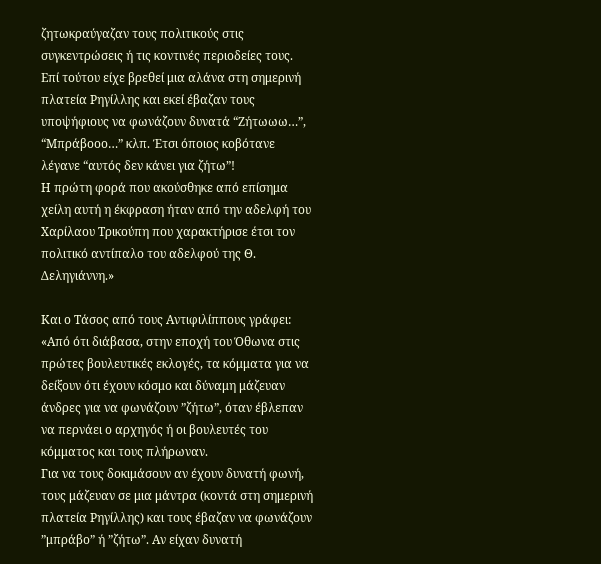ζητωκραύγαζαν τους πολιτικούς στις συγκεντρώσεις ή τις κοντινές περιοδείες τους.
Επί τούτου είχε βρεθεί μια αλάνα στη σημερινή πλατεία Ρηγίλλης και εκεί έβαζαν τους υποψήφιους να φωνάζουν δυνατά “Ζήτωωω…”, “Μπράβοοο…” κλπ. Έτσι όποιος κοβότανε λέγανε “αυτός δεν κάνει για ζήτω”!
Η πρώτη φορά που ακούσθηκε από επίσημα χείλη αυτή η έκφραση ήταν από την αδελφή του Χαρίλαου Τρικούπη που χαρακτήρισε έτσι τον πολιτικό αντίπαλο του αδελφού της Θ. Δεληγιάννη.»

Και ο Τάσος από τους Αντιφιλίππους γράφει: «Από ότι διάβασα, στην εποχή του Όθωνα στις πρώτες βουλευτικές εκλογές, τα κόμματα για να δείξουν ότι έχουν κόσμο και δύναμη μάζευαν άνδρες για να φωνάζουν ”ζήτω”, όταν έβλεπαν να περνάει ο αρχηγός ή οι βουλευτές του κόμματος και τους πλήρωναν.
Για να τους δοκιμάσουν αν έχουν δυνατή φωνή, τους μάζευαν σε μια μάντρα (κοντά στη σημερινή πλατεία Ρηγίλλης) και τους έβαζαν να φωνάζουν ”μπράβο” ή ”ζήτω”. Αν είχαν δυνατή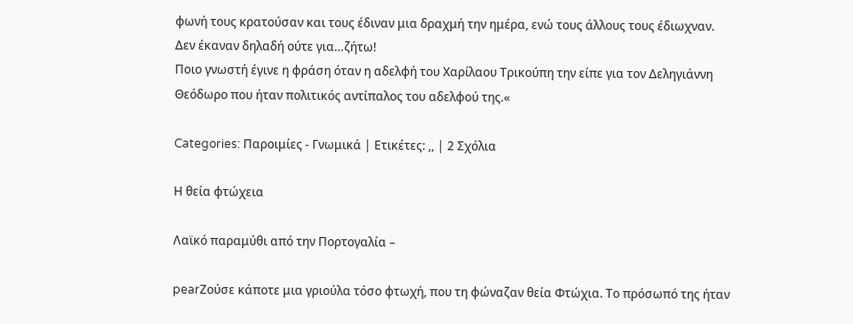φωνή τους κρατούσαν και τους έδιναν μια δραχμή την ημέρα, ενώ τους άλλους τους έδιωχναν. Δεν έκαναν δηλαδή ούτε για…ζήτω!
Ποιο γνωστή έγινε η φράση όταν η αδελφή του Χαρίλαου Τρικούπη την είπε για τον Δεληγιάννη Θεόδωρο που ήταν πολιτικός αντίπαλος του αδελφού της.«

Categories: Παροιμίες - Γνωμικά | Ετικέτες: ,, | 2 Σχόλια

Η θεία φτώχεια

Λαϊκό παραμύθι από την Πορτογαλία –

pearΖούσε κάποτε μια γριούλα τόσο φτωχή, που τη φώναζαν θεία Φτώχια. Το πρόσωπό της ήταν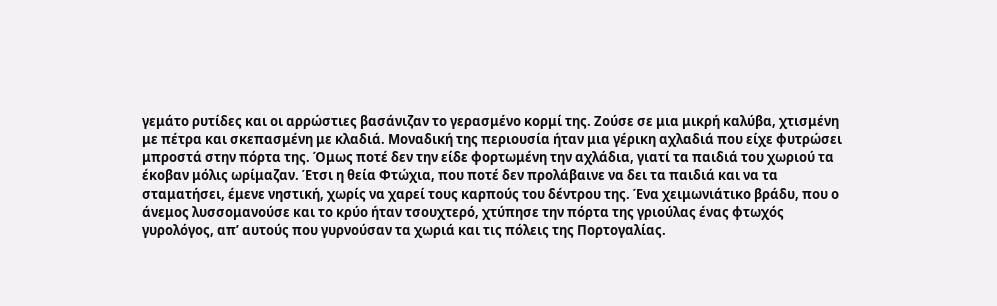γεμάτο ρυτίδες και οι αρρώστιες βασάνιζαν το γερασμένο κορμί της. Ζούσε σε μια μικρή καλύβα, χτισμένη με πέτρα και σκεπασμένη με κλαδιά. Μοναδική της περιουσία ήταν μια γέρικη αχλαδιά που είχε φυτρώσει μπροστά στην πόρτα της. Όμως ποτέ δεν την είδε φορτωμένη την αχλάδια, γιατί τα παιδιά του χωριού τα έκοβαν μόλις ωρίμαζαν. Έτσι η θεία Φτώχια, που ποτέ δεν προλάβαινε να δει τα παιδιά και να τα σταματήσει, έμενε νηστική, χωρίς να χαρεί τους καρπούς του δέντρου της. Ένα χειμωνιάτικο βράδυ, που ο άνεμος λυσσομανούσε και το κρύο ήταν τσουχτερό, χτύπησε την πόρτα της γριούλας ένας φτωχός γυρολόγος, απ’ αυτούς που γυρνούσαν τα χωριά και τις πόλεις της Πορτογαλίας.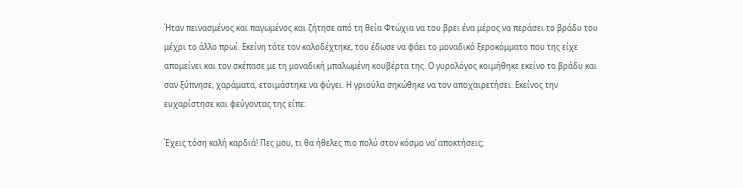Ήταν πεινασμένος και παγωμένος και ζήτησε από τη θεία Φτώχια να του βρει ένα μέρος να περάσει το βράδυ του μέχρι το άλλο πρωί. Εκείνη τότε τον καλοδέχτηκε, του έδωσε να φάει το μοναδικό ξεροκόμματο που της είχε απομείνει και τον σκέπασε με τη μοναδική μπαλωμένη κουβέρτα της. Ο γυρολόγος κοιμήθηκε εκείνο το βράδυ και σαν ξύπνησε, χαράματα, ετοιμάστηκε να φύγει. Η γριούλα σηκώθηκε να τον αποχαιρετήσει. Εκείνος την ευχαρίστησε και φεύγοντας της είπε:

Έχεις τόση καλή καρδιά! Πες μου, τι θα ήθελες πιο πολύ στον κόσμο να’ αποκτήσεις;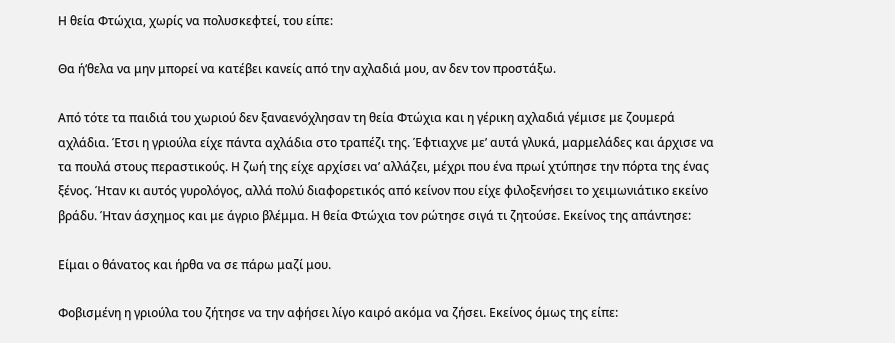Η θεία Φτώχια, χωρίς να πολυσκεφτεί, του είπε:

Θα ή‘θελα να μην μπορεί να κατέβει κανείς από την αχλαδιά μου, αν δεν τον προστάξω.

Από τότε τα παιδιά του χωριού δεν ξαναενόχλησαν τη θεία Φτώχια και η γέρικη αχλαδιά γέμισε με ζουμερά αχλάδια. Έτσι η γριούλα είχε πάντα αχλάδια στο τραπέζι της. Έφτιαχνε με’ αυτά γλυκά, μαρμελάδες και άρχισε να τα πουλά στους περαστικούς. Η ζωή της είχε αρχίσει να’ αλλάζει, μέχρι που ένα πρωί χτύπησε την πόρτα της ένας ξένος. Ήταν κι αυτός γυρολόγος, αλλά πολύ διαφορετικός από κείνον που είχε φιλοξενήσει το χειμωνιάτικο εκείνο βράδυ. Ήταν άσχημος και με άγριο βλέμμα. Η θεία Φτώχια τον ρώτησε σιγά τι ζητούσε. Εκείνος της απάντησε:

Είμαι ο θάνατος και ήρθα να σε πάρω μαζί μου.

Φοβισμένη η γριούλα του ζήτησε να την αφήσει λίγο καιρό ακόμα να ζήσει. Εκείνος όμως της είπε: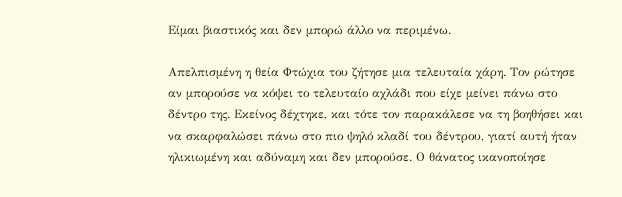Είμαι βιαστικός και δεν μπορώ άλλο να περιμένω.

Απελπισμένη η θεία Φτώχια του ζήτησε μια τελευταία χάρη. Τον ρώτησε αν μπορούσε να κόψει το τελευταίο αχλάδι που είχε μείνει πάνω στο δέντρο της. Εκείνος δέχτηκε, και τότε τον παρακάλεσε να τη βοηθήσει και να σκαρφαλώσει πάνω στο πιο ψηλό κλαδί του δέντρου, γιατί αυτή ήταν ηλικιωμένη και αδύναμη και δεν μπορούσε. Ο θάνατος ικανοποίησε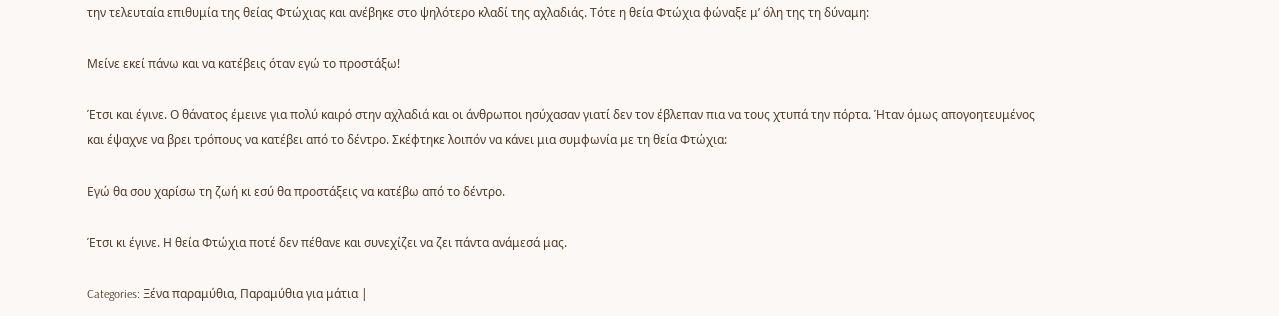την τελευταία επιθυμία της θείας Φτώχιας και ανέβηκε στο ψηλότερο κλαδί της αχλαδιάς. Τότε η θεία Φτώχια φώναξε μ’ όλη της τη δύναμη:

Μείνε εκεί πάνω και να κατέβεις όταν εγώ το προστάξω!

Έτσι και έγινε. Ο θάνατος έμεινε για πολύ καιρό στην αχλαδιά και οι άνθρωποι ησύχασαν γιατί δεν τον έβλεπαν πια να τους χτυπά την πόρτα. Ήταν όμως απογοητευμένος και έψαχνε να βρει τρόπους να κατέβει από το δέντρο. Σκέφτηκε λοιπόν να κάνει μια συμφωνία με τη θεία Φτώχια:

Εγώ θα σου χαρίσω τη ζωή κι εσύ θα προστάξεις να κατέβω από το δέντρο.

Έτσι κι έγινε. Η θεία Φτώχια ποτέ δεν πέθανε και συνεχίζει να ζει πάντα ανάμεσά μας.

Categories: Ξένα παραμύθια, Παραμύθια για μάτια |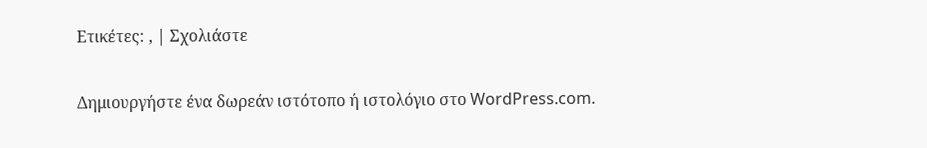Ετικέτες: , | Σχολιάστε

Δημιουργήστε ένα δωρεάν ιστότοπο ή ιστολόγιο στο WordPress.com.